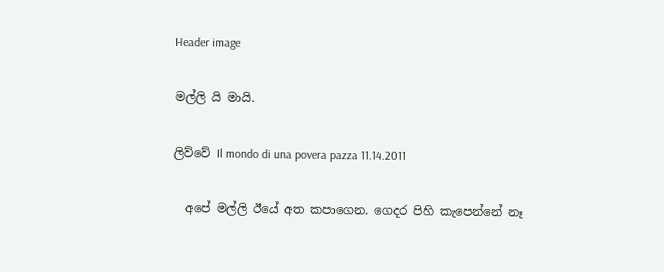Header image

මල්ලි යි මායි.

ලිව්වේ Il mondo di una povera pazza 11.14.2011

  අපේ මල්ලි ඊයේ අත කපාගෙන. ගෙදර පිහි කැපෙන්නේ නෑ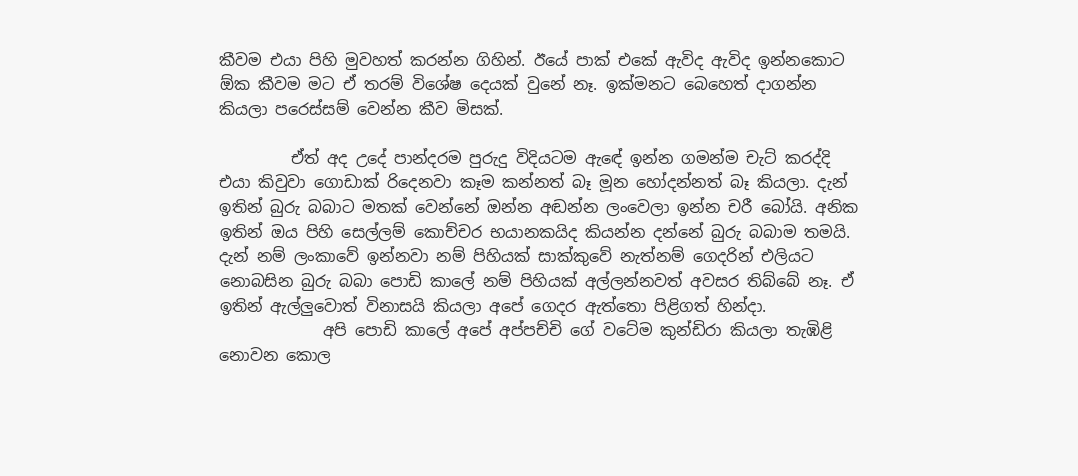කීවම එයා පිහි මුවහත් කරන්න ගිහින්. ඊයේ පාක් එකේ ඇවිද ඇවිද ඉන්නකොට ඕක කීවම මට ඒ තරම් විශේෂ දෙයක් වුනේ නෑ. ඉක්මනට බෙහෙත් දාගන්න කියලා පරෙස්සම් වෙන්න කීව මිසක්.

         ඒත් අද උදේ පාන්දරම පුරුදු විදියටම ඇඳේ ඉන්න ගමන්ම චැට් කරද්දි එයා කිවුවා ගොඩාක් රිදෙනවා කෑම කන්නත් බෑ මූන හෝදන්නත් බෑ කියලා. දැන් ඉතින් බුරු බබාට මතක් වෙන්නේ ඔන්න අඬන්න ලංවෙලා ඉන්න චරී බෝයි. අනික ඉතින් ඔය පිහි සෙල්ලම් කොච්චර භයානකයිද කියන්න දන්නේ බුරු බබාම තමයි. දැන් නම් ලංකාවේ ඉන්නවා නම් පිහියක් සාක්කුවේ නැත්නම් ගෙදරින් එලියට නොබසින බුරු බබා පොඩි කාලේ නම් පිහියක් අල්ලන්නවත් අවසර තිබ්බේ නෑ. ඒ ඉතින් ඇල්ලුවොත් විනාසයි කියලා අපේ ගෙදර ඇත්තො පිළිගත් හින්දා.
             අපි පොඩි කාලේ අපේ අප්පච්චි ගේ වටේම කුන්ඩිරා කියලා තැඹිළි නොවන කොල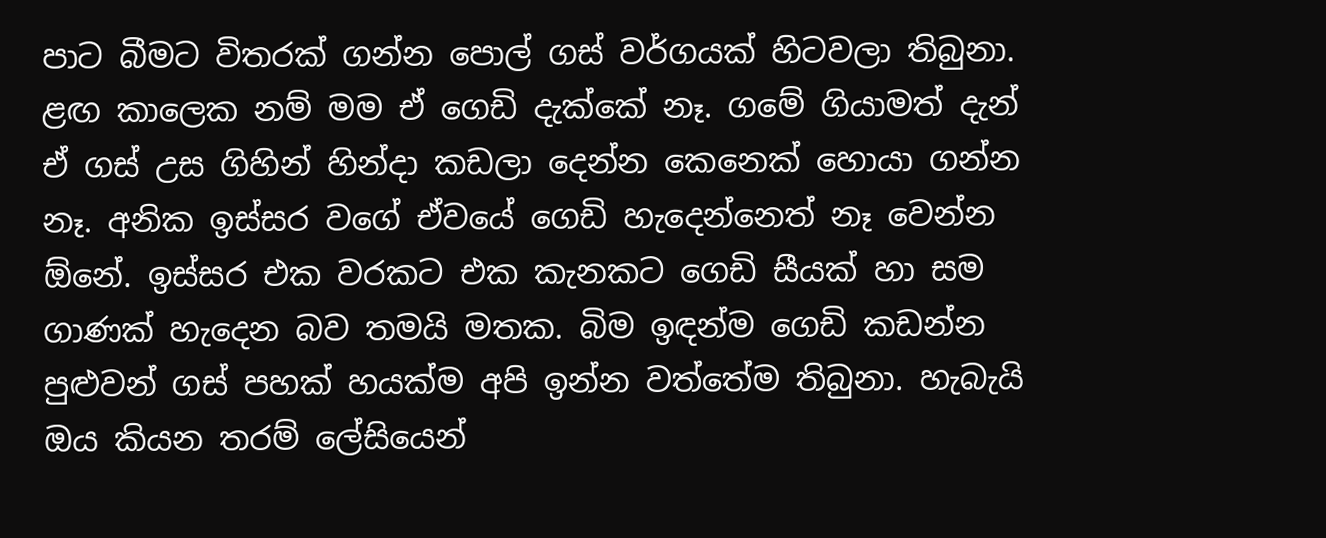පාට බීමට විතරක් ගන්න පොල් ගස් වර්ගයක් හිටවලා තිබුනා.  ළඟ කාලෙක නම් මම ඒ ගෙඩි දැක්කේ නෑ. ගමේ ගියාමත් දැන් ඒ ගස් උස ගිහින් හින්දා කඩලා දෙන්න කෙනෙක් හොයා ගන්න නෑ. අනික ඉස්සර වගේ ඒවයේ ගෙඩි හැදෙන්නෙත් නෑ වෙන්න ඕනේ. ඉස්සර එක වරකට එක කැනකට ගෙඩි සීයක් හා සම ගාණක් හැදෙන බව තමයි මතක. බිම ඉඳන්ම ගෙඩි කඩන්න පුළුවන් ගස් පහක් හයක්ම අපි ඉන්න වත්තේම තිබුනා. හැබැයි ඔය කියන තරම් ලේසියෙන්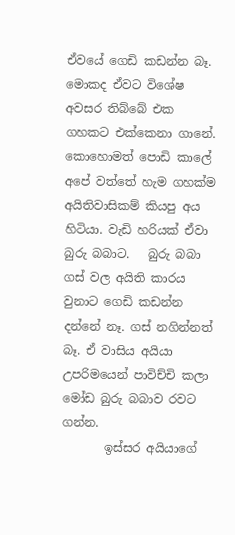ඒවයේ ගෙඩි කඩන්න බෑ. මොකද ඒවට විශේෂ අවසර තිබ්බේ එක ගහකට එක්කෙනා ගානේ. කොහොමත් පොඩි කාලේ අපේ වත්තේ හැම ගහක්ම අයිතිවාසිකම් කියපු අය හිටියා. වැඩි හරියක් ඒවා බුරු බබාට.   බුරු බබා ගස් වල අයිති කාරය වුනාට ගෙඩි කඩන්න දන්නේ නෑ. ගස් නගින්නත් බෑ. ඒ වාසිය අයියා උපරිමයෙන් පාවිච්චි කලා මෝඩ බුරු බබාව රවට ගන්න.
       ඉස්සර අයියාගේ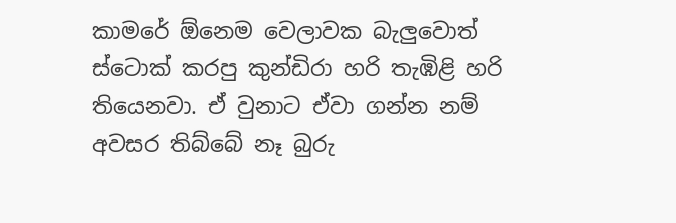කාමරේ ඕනෙම වෙලාවක බැලුවොත් ස්ටොක් කරපු කුන්ඩිරා හරි තැඹිළි හරි තියෙනවා. ඒ වුනාට ඒවා ගන්න නම් අවසර තිබ්බේ නෑ බුරු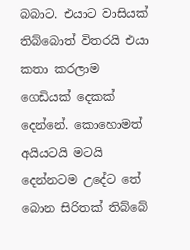බබාට. එයාට වාසියක් තිබ්බොත් විතරයි එයා කතා කරලාම ගෙඩියක් දෙකක් දෙන්නේ. කොහොමත් අයියටයි මටයි දෙන්නටම උදේට තේ බොන සිරිතක් තිබ්බේ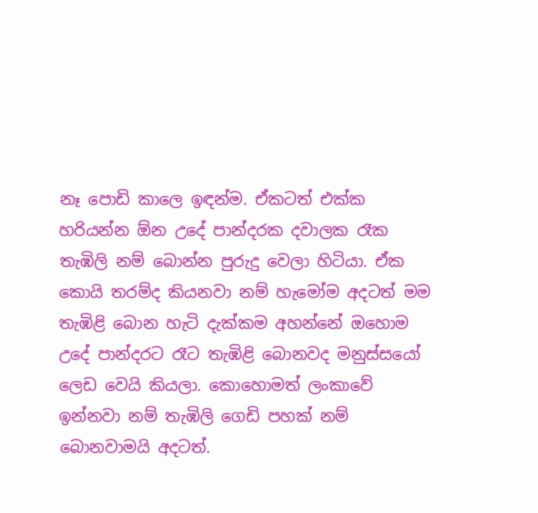නෑ පොඩි කාලෙ ඉඳන්ම. ඒකටත් එක්ක හරියන්න ඕන උදේ පාන්දරක දවාලක රෑක තැඹිලි නම් බොන්න පුරුදු වෙලා හිටියා. ඒක කොයි තරම්ද කියනවා නම් හැමෝම අදටත් මම තැඹිළි බොන හැටි දැක්කම අහන්නේ ඔහොම උදේ පාන්දරට රෑට තැඹිළි බොනවද මනුස්සයෝ ලෙඩ වෙයි කියලා. කොහොමත් ලංකාවේ ඉන්නවා නම් තැඹිලි ගෙඩි පහක් නම් බොනවාමයි අදටත්.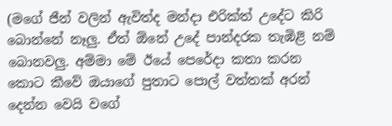(මගේ ජීන් වලින් ඇවිත්ද මන්දා එරික්ත් උදේට කිරි බොන්නේ නෑලු. ඒත් ඕනේ උදේ පාන්දරක තැඹිළි නම් බොනවලු. අම්මා මේ ඊයේ පෙරේදා කතා කරන කොට කීවේ ඔයාගේ පුතාට පොල් වත්තක් අරන් දෙන්න වෙයි වගේ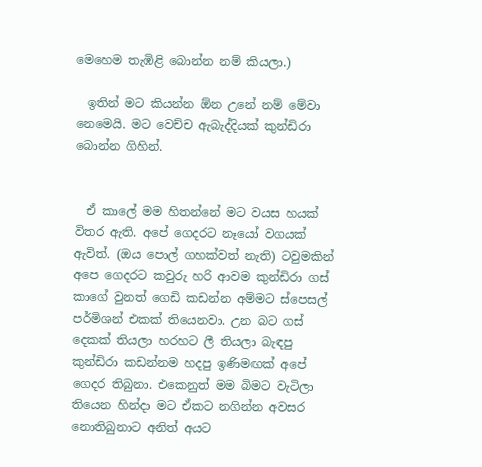මෙහෙම තැඹිළි බොන්න නම් කියලා.)

  ඉතින් මට කියන්න ඕන උනේ නම් මේවා නෙමෙයි. මට වෙච්ච ඇබැද්දියක් කුන්ඩිරා බොන්න ගිහින්.


  ඒ කාලේ මම හිතන්නේ මට වයස හයක් විතර ඇති. අපේ ගෙදරට නෑයෝ වගයක් ඇවිත්. (ඔය පොල් ගහක්වත් නැති) ටවුමකින් අපෙ ගෙදරට කවුරු හරි ආවම කුන්ඩිරා ගස් කාගේ වුනත් ගෙඩි කඩන්න අම්මට ස්පෙසල් පර්මිශන් එකක් තියෙනවා. උන බට ගස් දෙකක් තියලා හරහට ලී තියලා බැඳපු කුන්ඩිරා කඩන්නම හදපු ඉණිමඟක් අපේ ගෙදර තිබුනා. එකෙනුත් මම බිමට වැටිලා තියෙන හින්දා මට ඒකට නගින්න අවසර නොතිබුනාට අනිත් අයට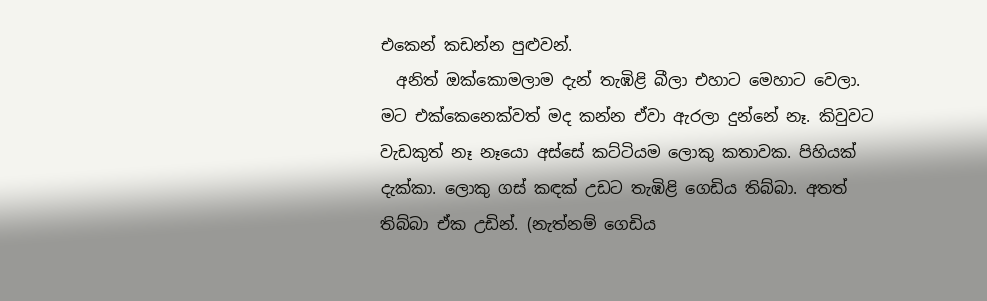එකෙන් කඩන්න පුළුවන්.
  අනිත් ඔක්කොමලාම දැන් තැඹිළි බීලා එහාට මෙහාට වෙලා. මට එක්කෙනෙක්වත් මද කන්න ඒවා ඇරලා දුන්නේ නෑ. කිවුවට වැඩකුත් නෑ නෑයො අස්සේ කට්ටියම ලොකු කතාවක. පිහියක් දැක්කා. ලොකු ගස් කඳක් උඩට තැඹිළි ගෙඩිය තිබ්බා. අතත් තිබ්බා ඒක උඩින්. (නැත්නම් ගෙඩිය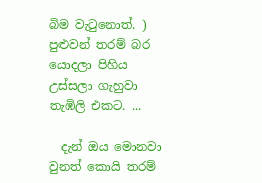බිම වැටුනොත්. ) පුළුවන් තරම් බර යොදලා පිහිය උස්සලා ගැහුවා තැඹිලි එකට. ...

  දැන් ඔය මොනවා වුනත් කොයි තරම්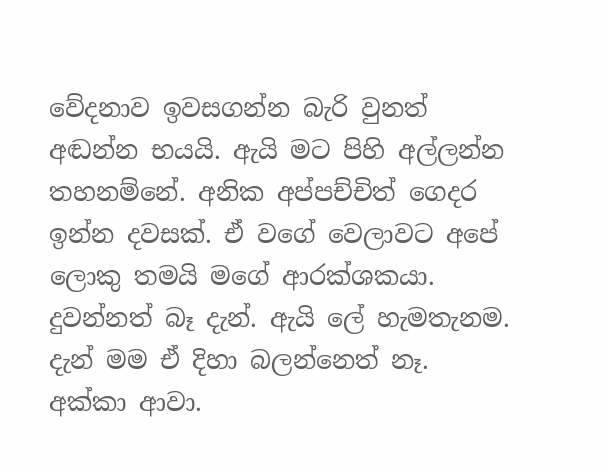වේදනාව ඉවසගන්න බැරි වුනත් අඬන්න භයයි. ඇයි මට පිහි අල්ලන්න තහනම්නේ. අනික අප්පච්චිත් ගෙදර ඉන්න දවසක්. ඒ වගේ වෙලාවට අපේ ලොකු තමයි මගේ ආරක්ශකයා. දුවන්නත් බෑ දැන්. ඇයි ලේ හැමතැනම. දැන් මම ඒ දිහා බලන්නෙත් නෑ. අක්කා ආවා.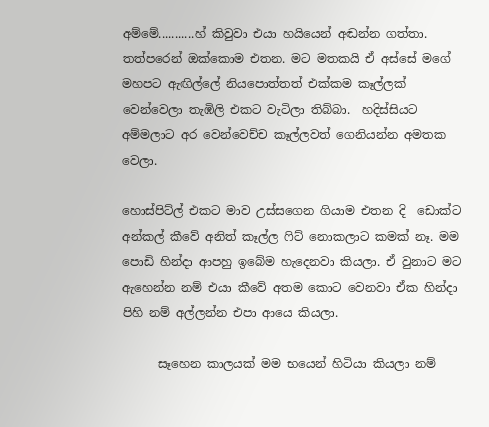අම්මේ...........හ් කිවුවා එයා හයියෙන් අඬන්න ගත්තා. තත්පරෙන් ඔක්කොම එතන. මට මතකයි ඒ අස්සේ මගේ මහපට ඇඟිල්ලේ නියපොත්තත් එක්කම කෑල්ලක් වෙන්වෙලා තැඹිලි එකට වැටිලා තිබ්බා.  හදිස්සියට අම්මලාට අර වෙන්වෙච්ච කෑල්ලවත් ගෙනියන්න අමතක වෙලා.

හොස්පිට්ල් එකට මාව උස්සගෙන ගියාම එතන දි  ඩොක්ට අන්කල් කීවේ අනිත් කෑල්ල ෆිට් නොකලාට කමක් නෑ. මම පොඩි හින්දා ආපහු ඉබේම හැදෙනවා කියලා. ඒ වුනාට මට ඇහෙන්න නම් එයා කීවේ අතම කොට වෙනවා ඒක හින්දා පිහි නම් අල්ලන්න එපා ආයෙ කියලා.

      සෑහෙන කාලයක් මම භයෙන් හිටියා කියලා නම්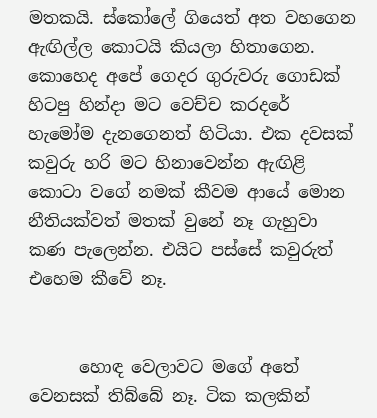මතකයි. ස්කෝලේ ගියෙත් අත වහගෙන ඇඟිල්ල කොටයි කියලා හිතාගෙන. කොහෙද අපේ ගෙදර ගුරුවරු ගොඩක් හිටපු හින්දා මට වෙච්ච කරදරේ හැමෝම දැනගෙනත් හිටියා. එක දවසක් කවුරු හරි මට හිනාවෙන්න ඇඟිළි කොටා වගේ නමක් කීවම ආයේ මොන නීතියක්වත් මතක් වුනේ නෑ ගැහුවා කණ පැලෙන්න. එයිට පස්සේ කවුරුත් එහෙම කීවේ නෑ.


      හොඳ වෙලාවට මගේ අතේ වෙනසක් තිබ්බේ නෑ. ටික කලකින්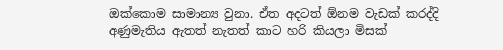ඔක්කොම සාමාන්‍ය වුනා. ඒත අදටත් ඕනම වැඩක් කරද්දි අණුමැතිය ඇතත් නැතත් කාට හරි කියලා මිසක්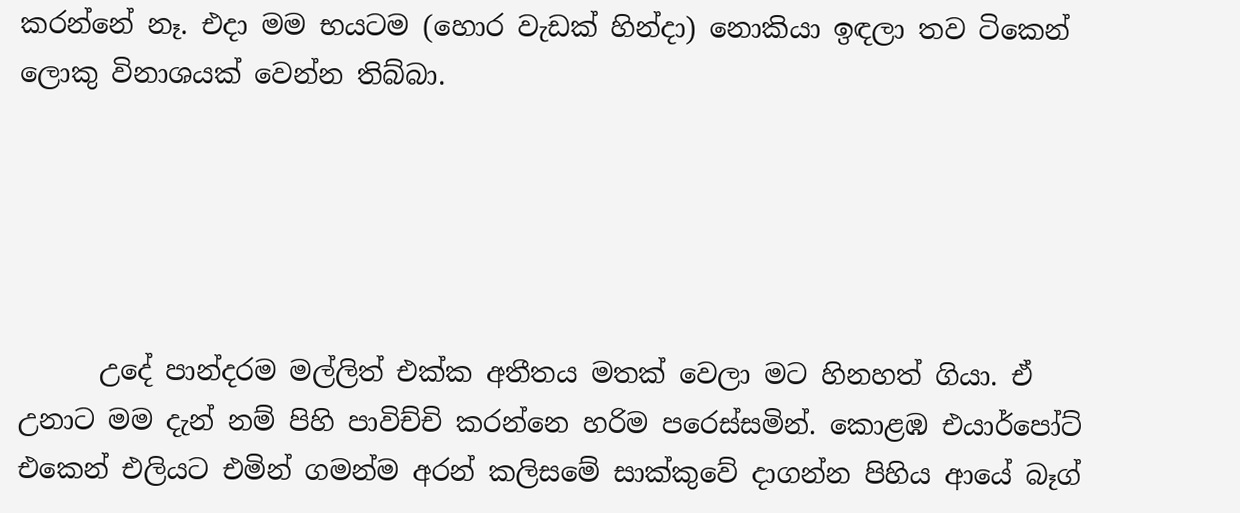කරන්නේ නෑ. එදා මම භයටම (හොර වැඩක් හින්දා) නොකියා ඉඳලා තව ටිකෙන් ලොකු විනාශයක් වෙන්න තිබ්බා.





      උදේ පාන්දරම මල්ලිත් එක්ක අතීතය මතක් වෙලා මට හිනහත් ගියා. ඒ උනාට මම දැන් නම් පිහි පාවිච්චි කරන්නෙ හරිම පරෙස්සමින්. කොළඹ එයාර්පෝට් එකෙන් එලියට එමින් ගමන්ම අරන් කලිසමේ සාක්කුවේ දාගන්න පිහිය ආයේ බෑග්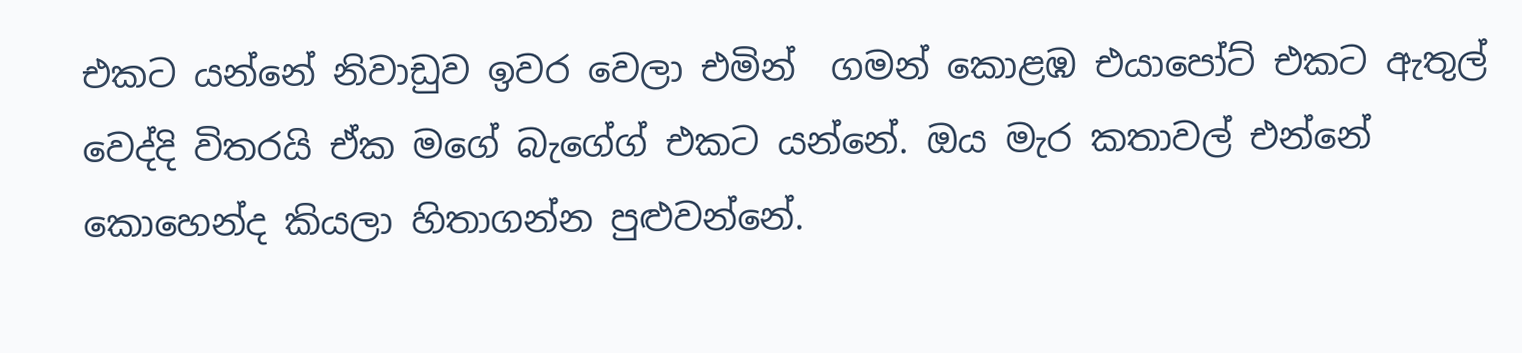එකට යන්නේ නිවාඩුව ඉවර වෙලා එමින්  ගමන් කොළඹ එයාපෝට් එකට ඇතුල් වෙද්දි විතරයි ඒක මගේ බැගේග් එකට යන්නේ. ඔය මැර කතාවල් එන්නේ කොහෙන්ද කියලා හිතාගන්න පුළුවන්නේ.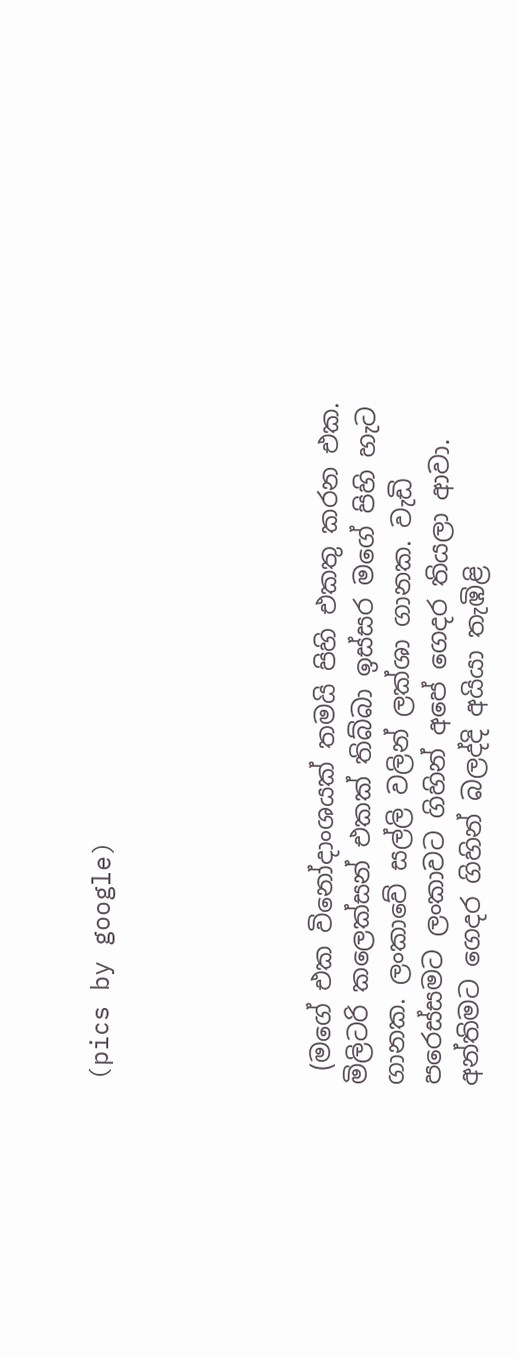(pics by google)





 (මගේ එක විනෝදාංශයක් තමයි පිහි එකතු කරන එක. මිලිටරි කලෙක්සන් එකක් තිබ්බා ඉස්සර මගේ පිහි හැට ගානක. ලංකාවේ සල්ලි වලින් ලක්ශා ගානක. වැඩි පරෙස්සමට ලංකාවට ගිහින් අපේ ගෙදර තියලා ආවා. අන්තිමට ගෙදර ගිහින් බලද්දි අයියා තැඹිළි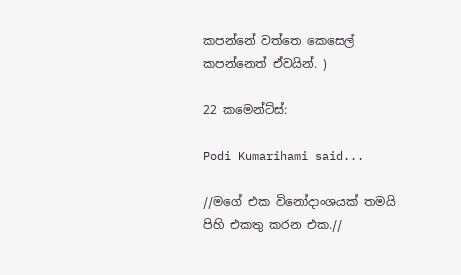කපන්නේ වත්තෙ කෙසෙල් කපන්නෙත් ඒවයින්. )

22 කමෙන්ට්ස්:

Podi Kumarihami said...

//මගේ එක විනෝදාංශයක් තමයි පිහි එකතු කරන එක.//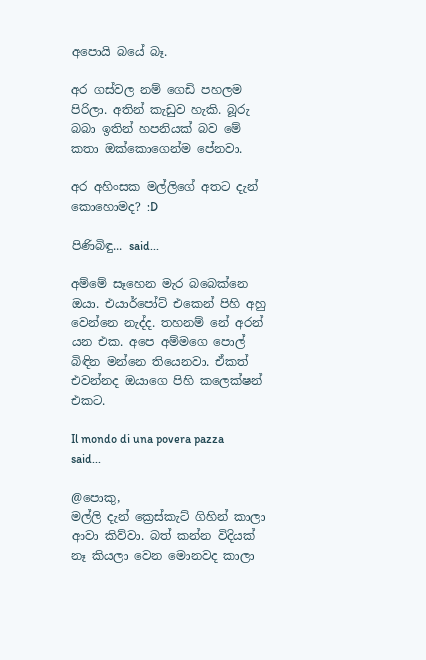අපොයි බයේ බෑ.

අර ගස්වල නම් ගෙඩි පහලම පිරිලා. අතින් කැඩුව හැකි. බූරු බබා ඉතින් හපනියක් බව මේ කතා ඔක්කොගෙන්ම පේනවා.

අර අහිංසක මල්ලිගේ අතට දැන් කොහොමද? :D

පිණිබිඳු... said...

අම්මේ සෑහෙන මැර බබෙක්නෙ ඔයා. එයාර්පෝට් එකෙන් පිහි අහු වෙන්නෙ නැද්ද. තහනම් නේ අරන් යන එක. අපෙ අම්මගෙ පොල් බිඳින මන්නෙ තියෙනවා. ඒකත් එවන්නද ඔයාගෙ පිහි කලෙක්ෂන් එකට.

Il mondo di una povera pazza said...

@පොකු,
මල්ලි දැන් ක්‍රෙස්කැට් ගිහින් කාලා ආවා කිව්වා. බත් කන්න විදියක් නෑ කියලා වෙන මොනවද කාලා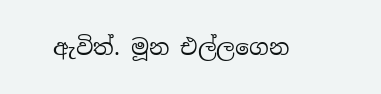ඇවිත්. මූන එල්ලගෙන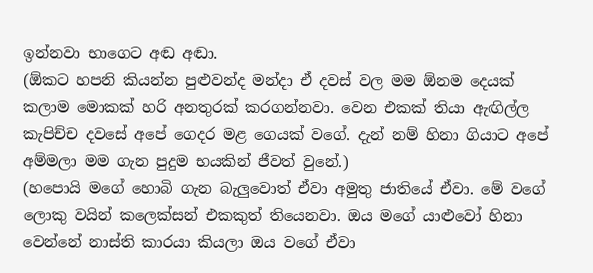ඉන්නවා භාගෙට අඬ අඬා.
(ඕකට හපනි කියන්න පුළුවන්ද මන්දා ඒ දවස් වල මම ඕනම දෙයක් කලාම මොකක් හරි අනතුරක් කරගන්නවා. වෙන එකක් තියා ඇඟිල්ල කැපිච්ච දවසේ අපේ ගෙදර මළ ගෙයක් වගේ. දැන් නම් හිනා ගියාට අපේ අම්මලා මම ගැන පුදුම භයකින් ජීවත් වුනේ.)
(හපොයි මගේ හොබි ගැන බැලුවොත් ඒවා අමුතු ජාතියේ ඒවා. මේ වගේ ලොකු වයින් කලෙක්සන් එකකුත් තියෙනවා. ඔය මගේ යාළුවෝ හිනා වෙන්නේ නාස්ති කාරයා කියලා ඔය වගේ ඒවා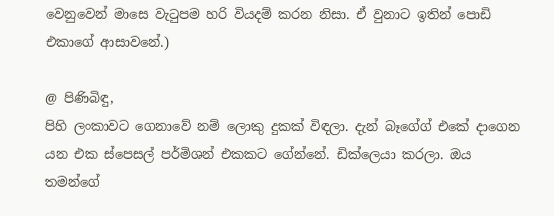වෙනුවෙන් මාසෙ වැටුපම හරි වියදම් කරන නිසා. ඒ වුනාට ඉතින් පොඩි එකාගේ ආසාවනේ.)

@ පිණිබිඳු,
පිහි ලංකාවට ගෙනාවේ නම් ලොකු දුකක් විඳලා. දැන් බෑගේග් එකේ දාගෙන යන එක ස්පෙසල් පර්මිශන් එකකට ගේන්නේ. ඩික්ලෙයා කරලා. ඔය තමන්ගේ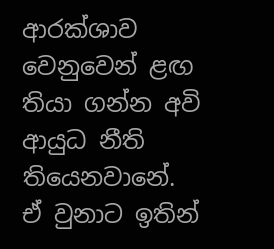ආරක්ශාව වෙනුවෙන් ළඟ තියා ගන්න අවි ආයුධ නීති තියෙනවානේ. ඒ වුනාට ඉතින්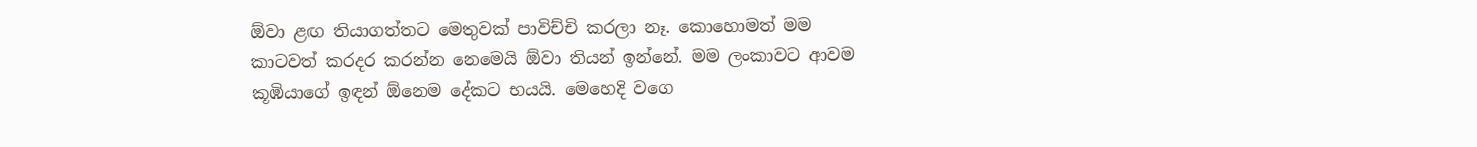ඕවා ළඟ තියාගත්තට මෙතුවක් පාවිච්චි කරලා නෑ. කොහොමත් මම කාටවත් කරදර කරන්න නෙමෙයි ඕවා තියන් ඉන්නේ. මම ලංකාවට ආවම කූඹියාගේ ඉඳන් ඕනෙම දේකට භයයි. මෙහෙදි වගෙ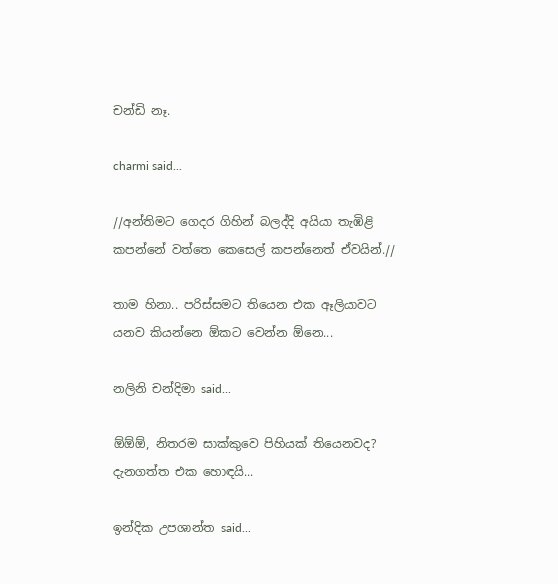චන්ඩි නෑ.

charmi said...

//අන්තිමට ගෙදර ගිහින් බලද්දි අයියා තැඹිළි කපන්නේ වත්තෙ කෙසෙල් කපන්නෙත් ඒවයින්.//

තාම හිනා.. පරිස්සමට තියෙන එක ඈලියාවට යනව කියන්නෙ ඕකට වෙන්න ඕනෙ...

නලිනි චන්දිමා said...

ඕඕඕ, නිතරම සාක්කුවෙ පිහියක් තියෙනවද? දැනගත්ත එක හොඳයි...

ඉන්දික උපශාන්ත said...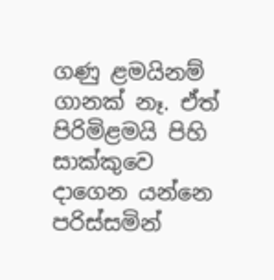ගණු ළමයිනම් ගානක් නෑ. ඒත් පිරිමිළමයි පිහි සාක්කුවෙ දාගෙන යන්නෙ පරිස්සමින්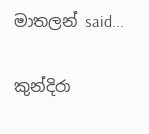මාතලන් said...

කුන්දිරා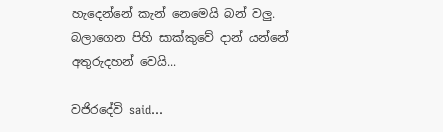හැදෙන්නේ කැන් නෙමෙයි බන් වලු. බලාගෙන පිහි සාක්කුවේ දාන් යන්නේ අතුරුදහන් වෙයි...

වජිරදේවි said...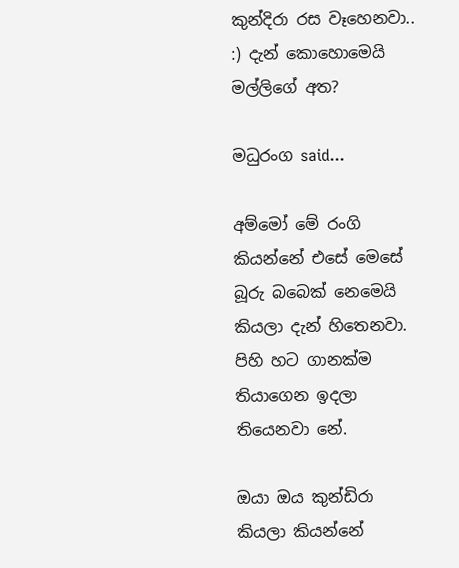කුන්දිරා රස වෑහෙනවා.. :) දැන් කොහොමෙයි මල්ලිගේ අත?

මධුරංග said...

අම්මෝ මේ රංගි කියන්නේ එසේ මෙසේ බූරු බබෙක් නෙමෙයි කියලා දැන් හිතෙනවා. පිහි හට ගානක්ම තියාගෙන ඉදලා තියෙනවා නේ.

ඔයා ඔය කුන්ඩිරා කියලා කියන්නේ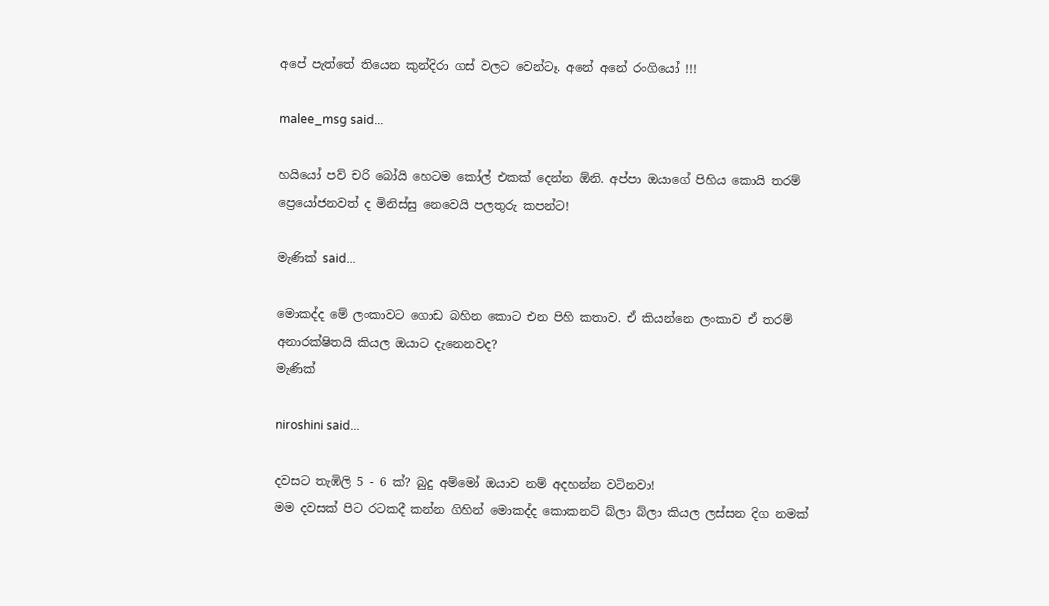අපේ පැත්තේ තියෙන කුන්දිරා ගස් වලට වෙන්ටෑ. අනේ අනේ රංගියෝ !!!

malee_msg said...

හයියෝ පව් චරි බෝයි හෙටම කෝල් එකක් දෙන්න ඕනි. අප්පා ‍ඔයාගේ පිහිය කොයි තරම් ප්‍රෙයෝජනවත් ද මිනිස්සු නෙවෙයි පලතුරු කපන්ට!

මැණික් said...

මොකද්ද මේ ලංකාවට ගොඩ බහින කොට එන පිහි කතාව. ඒ කියන්නෙ ලංකාව ඒ තරම් අනාරක්ෂිතයි කියල ඔයාට දැනෙනවද?
මැණික්

niroshini said...

දවසට තැඹිලි 5 - 6 ක්? බුදු අම්මෝ ඔයාව නම් අදහන්න වටිනවා!
මම දවසක් පිට රටකදී කන්න ගිහින් මොකද්ද කොකනට් බ්ලා බ්ලා කියල ලස්සන දිග නමක්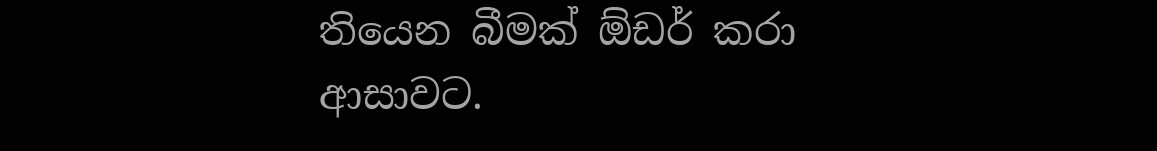තියෙන බීමක් ඕඩර් කරා ආසාවට.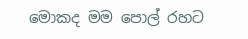මොකද මම පොල් රහට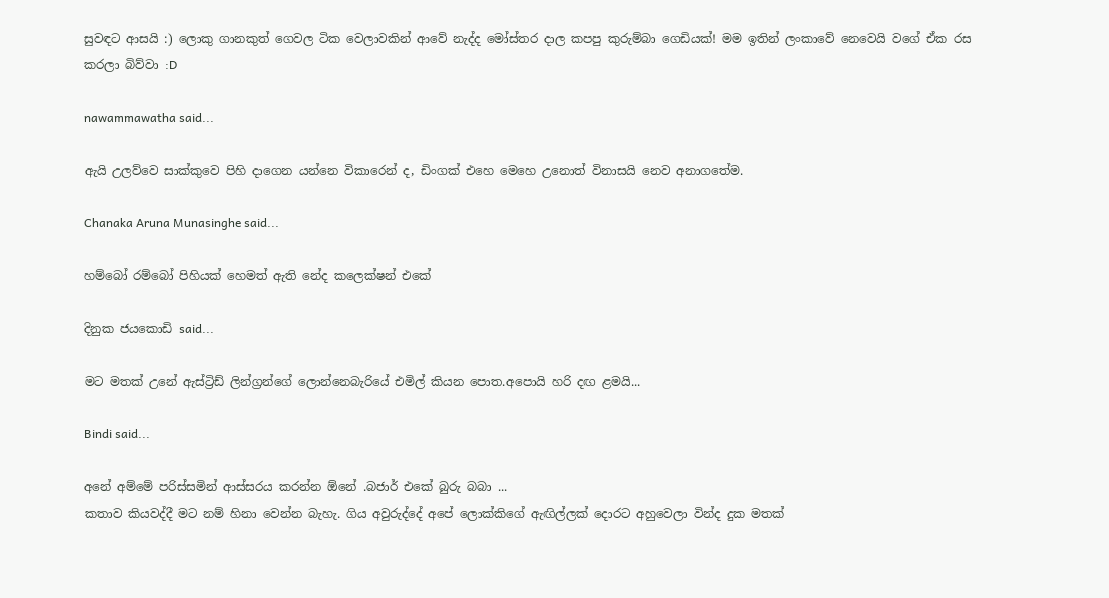සුවඳට ආසයි :) ලොකු ගානකුත් ගෙවල ටික වෙලාවකින් ආවේ නැද්ද මෝස්‌තර දාල කපපු කුරුම්බා ගෙඩියක්! මම ඉතින් ලංකාවේ නෙවෙයි වගේ ඒක රස කරලා බිව්වා :D

nawammawatha said...

ඇයි උලව්වෙ සාක්කුවෙ පිහි දාගෙන යන්නෙ විකාරෙන් ද, ඩිංගක් එහෙ මෙහෙ උනොත් විනාසයි නෙව අනාගතේම.

Chanaka Aruna Munasinghe said...

හම්බෝ රම්බෝ පිහියක් හෙමත් ඇති නේද කලෙක්ෂන් එකේ

දිනුක ජයකොඩි said...

මට මතක් උනේ ඇස්ට්‍රිඩ් ලින්ග්‍රන්ගේ ලොන්නෙබැරියේ එමිල් කියන පොත.අපොයි හරි දඟ ළමයි...

Bindi said...

අනේ අම්මේ පරිස්සමින් ආස්සරය කරන්න ඕනේ .බජාර් එකේ බුරු බබා ...
කතාව කියවද්දී මට නම් හිනා වෙන්න බැහැ. ගිය අවුරුද්දේ අපේ ලොක්කිගේ ඇඟිල්ලක් දොරට අහුවෙලා වින්ද දුක මතක්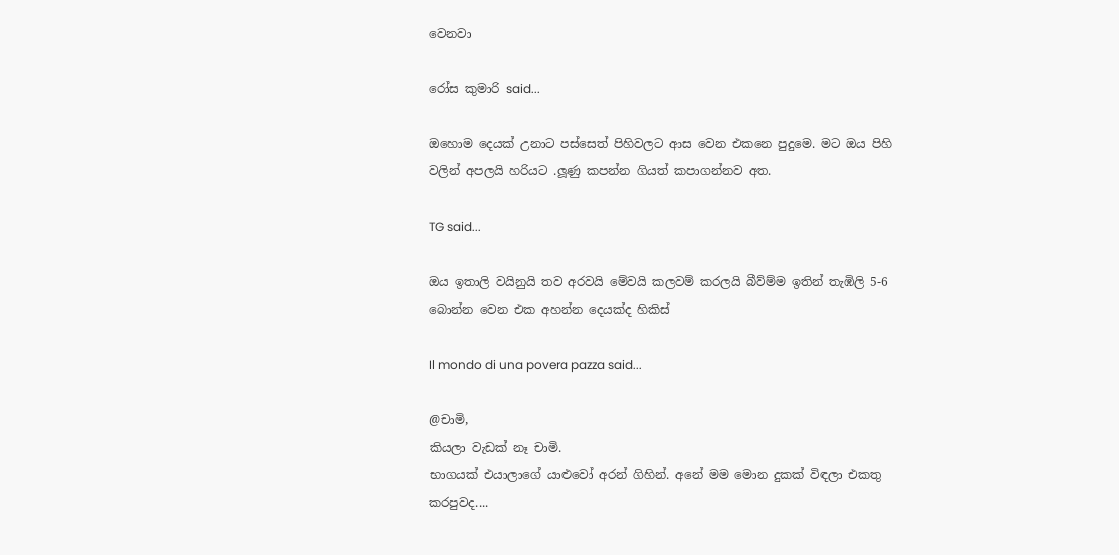වෙනවා

රෝස කුමාරි said...

ඔහොම දෙයක් උනාට පස්සෙත් පිහිවලට ආස වෙන එකනෙ පුදුමෙ. මට ඔය පිහි වලින් අපලයි හරියට .ලූණු කපන්න ගියත් කපාගන්නව අත.

TG said...

ඔය ඉතාලි වයිනුයි තව අරවයි මේවයි කලවම් කරලයි බීව්ම්ම ඉතින් තැඹිලි 5-6 බොන්න වෙන එක අහන්න දෙයක්ද හිකිස්

Il mondo di una povera pazza said...

@චාමි,
කියලා වැඩක් නෑ චාමි.
භාගයක් එයාලාගේ යාළුවෝ අරන් ගිහින්. අනේ මම මොන දුකක් විඳලා එකතු කරපුවද....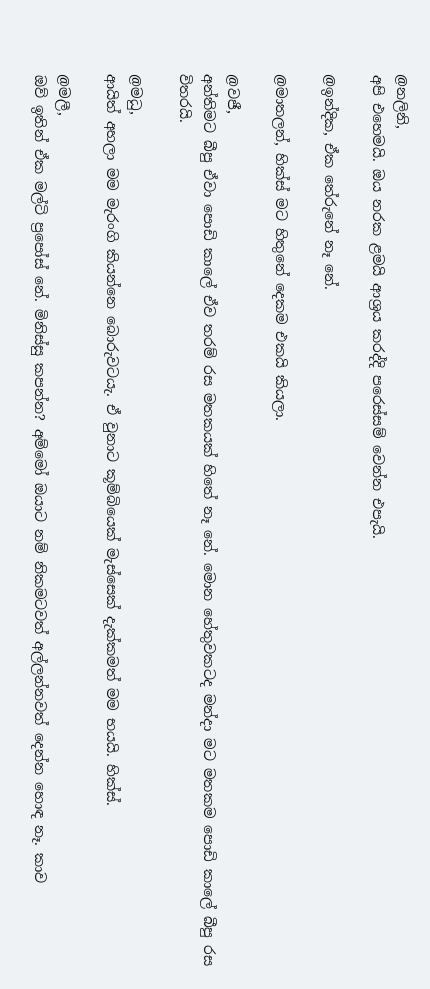@නලිනි,
අපි එහෙමයි. ඔය නරක ළමයි ආශ්‍රය කරද්දි පරෙස්සම් වෙන්න එපැයි.

@ඉන්දික, ඒක තේරුනේ නෑ නේ.

@මාතලන්, හික්ස් මට හිතුනේ දෙකම එකයි කියලා.

@වජී,
අන්තිමට බීපු ඒවා පොඩි කාලේ ඒව තරම් රස මතකයක් හිතේ නෑ නේ. මොන හේතුවකටද මන්දා මට මතකම පොඩි කාලේ බීපු රස විතරයි.

@මධු,
ආයිත් අහලා මම මැරංගි කියන්නෙ බොරුවටයැ. ඒ වුනාට කූම්බියෙක් මැස්සෙක් දැක්කමත් මම භයයි. හික්ස්.

@මලී,
ඔව් ඉතින් ඒක මල්ටි ප්‍රපෝස් නේ. මිනිස්සු කපන්න? අම්මෝ ඔයාට නම් නිකමටවත් අල්ලන්නවත් දෙන්න හොඳ නෑ. කාව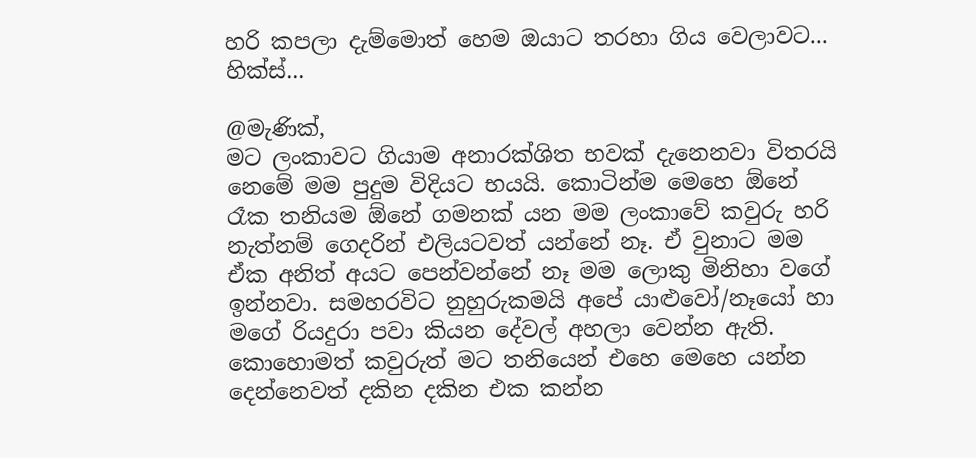හරි කපලා දැම්මොත් හෙම ඔයාට තරහා ගිය වෙලාවට... හික්ස්...

@මැණික්,
මට ලංකාවට ගියාම අනාරක්ශිත භවක් දැනෙනවා විතරයි නෙමේ මම පුදුම විදියට භයයි. කොටින්ම මෙහෙ ඕනේ රෑක තනියම ඕනේ ගමනක් යන මම ලංකාවේ කවුරු හරි නැත්නම් ගෙදරින් එලියටවත් යන්නේ නෑ. ඒ වුනාට මම ඒක අනිත් අයට පෙන්වන්නේ නෑ මම ලොකු මිනිහා වගේ ඉන්නවා. සමහරවිට නුහුරුකමයි අපේ යාළුවෝ/නෑයෝ හා මගේ රියදුරා පවා කියන දේවල් අහලා වෙන්න ඇති. කොහොමත් කවුරුත් මට තනියෙන් එහෙ මෙහෙ යන්න දෙන්නෙවත් දකින දකින එක කන්න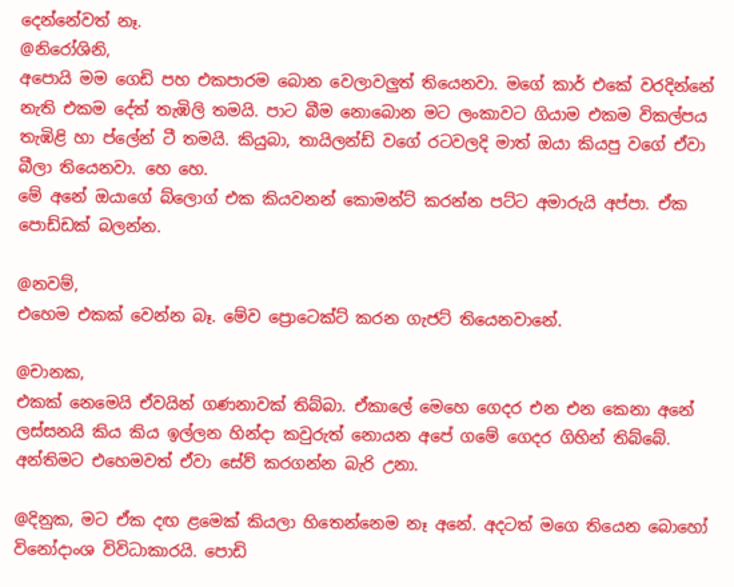දෙන්නේවත් නෑ.
@නිරෝශිනි,
අපොයි මම ගෙඩි පහ එකපාරම බොන වෙලාවලුත් තියෙනවා. මගේ කාර් එකේ වරදින්නේ නැති එකම දේත් තැඹිලි තමයි. පාට බීම නොබොන මට ලංකාවට ගියාම එකම විකල්පය තැඹිළි හා ප්ලේන් ටී තමයි. කියුබා, තායිලන්ඩ් වගේ රටවලදි මාත් ඔයා කියපු වගේ ඒවා බීලා තියෙනවා. හෙ හෙ.
මේ අනේ ඔයාගේ බ්ලොග් එක කියවනන් කොමන්ට් කරන්න පට්ට අමාරුයි අප්පා. ඒක පොඩ්ඩක් බලන්න.

@නවම්,
එහෙම එකක් වෙන්න බෑ. මේව ප්‍රොටෙක්ට් කරන ගැජට් තියෙනවානේ.

@චානක,
එකක් නෙමෙයි ඒවයින් ගණනාවක් තිබ්බා. ඒකාලේ මෙහෙ ගෙදර එන එන කෙනා අනේ ලස්සනයි කිය කිය ඉල්ලන හින්දා කවුරුත් නොයන අපේ ගමේ ගෙදර ගිහින් තිබ්බේ. අන්තිමට එහෙමවත් ඒවා සේව් කරගන්න බැරි උනා.

@දිනුක, මට ඒක දඟ ළමෙක් කියලා හිතෙන්නෙම නෑ අනේ. අදටත් මගෙ තියෙන බොහෝ විනෝදාංශ විවිධාකාරයි. පොඩි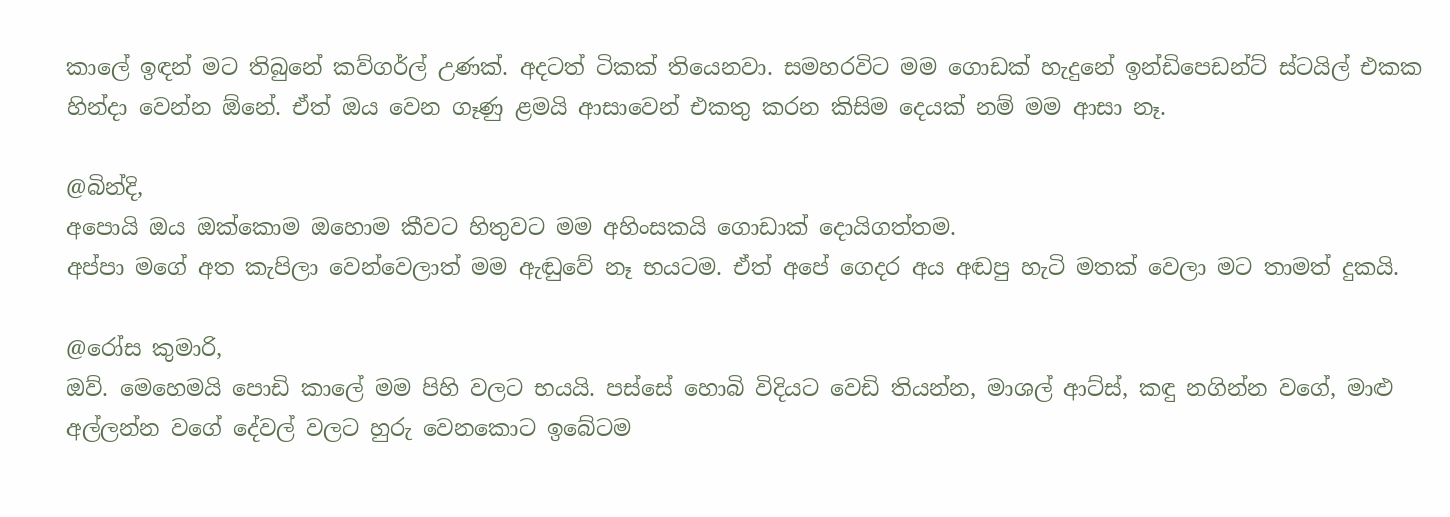කාලේ ඉඳන් මට තිබුනේ කව්ගර්ල් උණක්. අදටත් ටිකක් තියෙනවා. සමහරවිට මම ගොඩක් හැදුනේ ඉන්ඩිපෙඩන්ට් ස්ටයිල් එකක හින්දා වෙන්න ඕනේ. ඒත් ඔය වෙන ගෑණු ළමයි ආසාවෙන් එකතු කරන කිසිම දෙයක් නම් මම ආසා නෑ.

@බින්දි,
අපොයි ඔය ඔක්කොම ඔහොම කීවට හිතුවට මම අහිංසකයි ගොඩාක් දොයිගත්තම.
අප්පා මගේ අත කැපිලා වෙන්වෙලාත් මම ඇඬුවේ නෑ භයටම. ඒත් අපේ ගෙදර අය අඬපු හැටි මතක් වෙලා මට තාමත් දුකයි.

@රෝස කුමාරි,
ඔව්. මෙහෙමයි පොඩි කාලේ මම පිහි වලට භයයි. පස්සේ හොබි විදියට වෙඩි තියන්න, මාශල් ආට්ස්, කඳු නගින්න වගේ, මාළු අල්ලන්න වගේ දේවල් වලට හුරු වෙනකොට ඉබේටම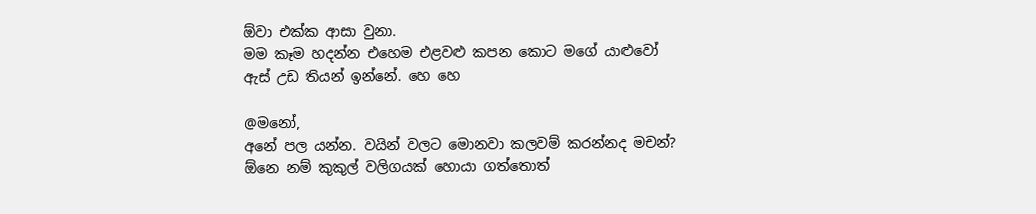ඕවා එක්ක ආසා වුනා.
මම කෑම හදන්න එහෙම එළවළු කපන කොට මගේ යාළුවෝ ඇස් උඩ තියන් ඉන්නේ. හෙ හෙ

@මනෝ,
අනේ පල යන්න. වයින් වලට මොනවා කලවම් කරන්නද මචන්? ඕනෙ නම් කුකුල් වලිගයක් හොයා ගත්තොත්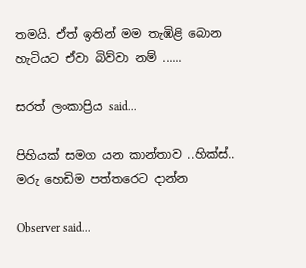තමයි. ඒත් ඉතින් මම තැඹිළි බොන හැටියට ඒවා බිව්වා නම් ......

සරත් ලංකාප්‍රිය said...

පිහියක් සමග යන කාන්තාව ..හික්ස්.. මරු හෙඩිම පත්තරෙට දාන්න

Observer said...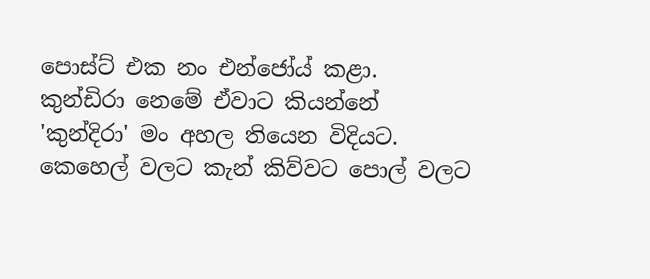පොස්ට් එක නං එන්ජෝය් කළා.
කුන්ඩිරා නෙමේ ඒවාට කියන්නේ 'කුන්දිරා' මං අහල තියෙන විදියට.
කෙහෙල් වලට කැන් කිව්වට පොල් වලට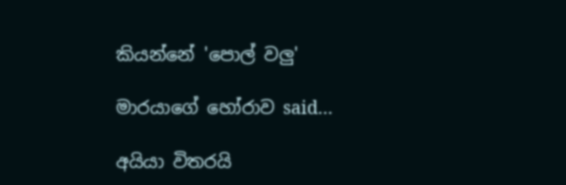කියන්නේ 'පොල් වලු'

මාරයාගේ හෝරාව said...

අයියා විතරයි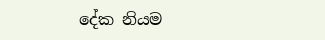දේක නියම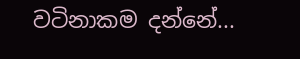වටිනාකම දන්නේ...